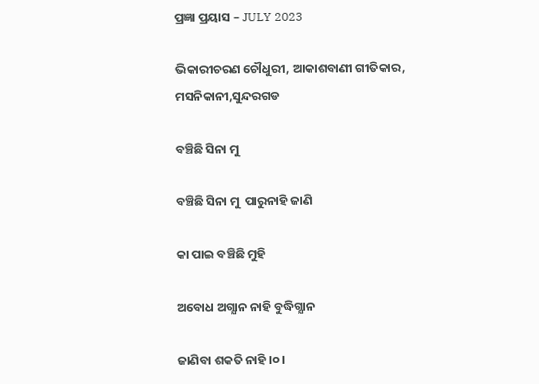ପ୍ରଜ୍ଞା ପ୍ରୟାସ – JULY 2023

ଭିକାରୀଚରଣ ଚୌଧୁରୀ, ଆକାଶବାଣୀ ଗୀତିକାର, ମସନିକାନୀ,ସୁନ୍ଦରଗଡ

ବଞ୍ଚିଛି ସିନା ମୁ

ବଞ୍ଚିଛି ସିନା ମୁ  ପାରୁନାହି ଜାଣି

କା ପାଇ ବଞ୍ଚିଛି ମୁହି

ଅବୋଧ ଅଗ୍ଯାନ ନାହି ବୁଦ୍ଧିଗ୍ଯାନ

ଜାଣିବା ଶକତି ନାହି ।୦।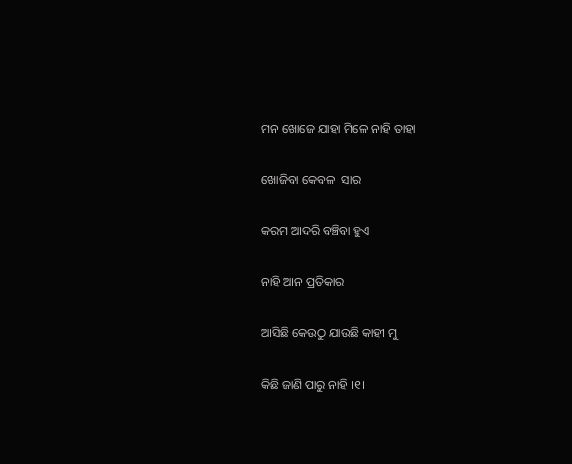ମନ ଖୋଜେ ଯାହା ମିଳେ ନାହି ତାହା

ଖୋଜିବା କେବଳ  ସାର

କରମ ଆଦରି ବଞ୍ଚିବା ହୁଏ

ନାହି ଆନ ପ୍ରତିକାର

ଆସିଛି କେଉଠୁ ଯାଉଛି କାହୀ ମୁ

କିଛି ଜାଣି ପାରୁ ନାହି ।୧।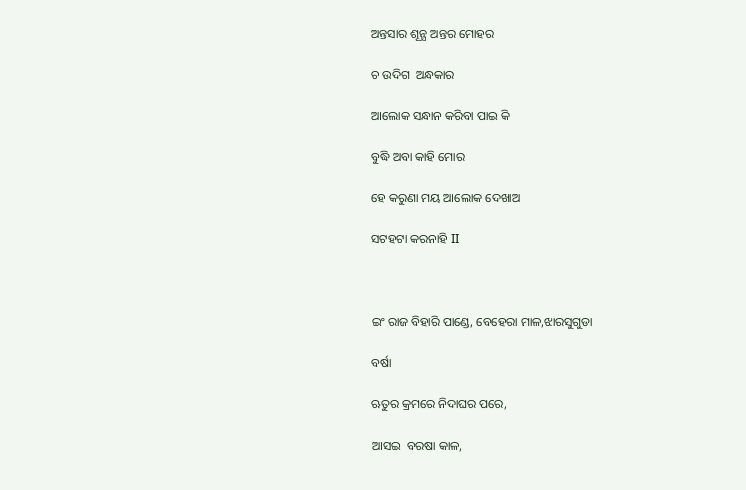ଅନ୍ତସାର ଶୂନ୍ଯ ଅନ୍ତର ମୋହର

ଚ ଉଦିଗ  ଅନ୍ଧକାର

ଆଲୋକ ସନ୍ଧାନ କରିବା ପାଇ କି

ବୁଦ୍ଧି ଅବା କାହି ମୋର

ହେ କରୁଣା ମୟ ଆଲୋକ ଦେଖାଅ

ସଟହଟା କରନାହି II



ଇଂ ରାଜ ବିହାରି ପାଣ୍ଡେ, ବେହେରା ମାଳ,ଝାରସୁଗୁଡା

ବର୍ଷା

ଋତୁର କ୍ରମରେ ନିଦାଘର ପରେ,

ଆସଇ  ବରଷା କାଳ,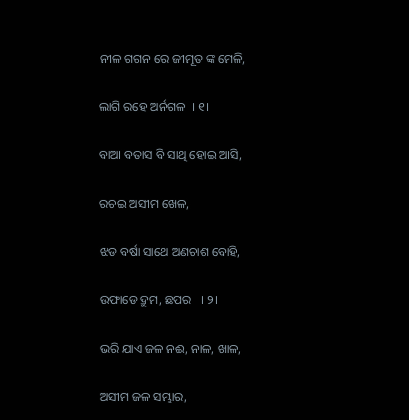ନୀଳ ଗଗନ ରେ ଜୀମୂତ ଙ୍କ ମେଳି,

ଲାଗି ରହେ ଅର୍ନଗଳ  । ୧।

ବାଆ ବତାସ ବି ସାଥି ହୋଇ ଆସି,

ରଚଇ ଅସୀମ ଖେଳ,

ଝଡ ବର୍ଷା ସାଥେ ଅଣଚାଶ ବୋହି,

ଉଫାଡେ ଦ୍ରୁମ, ଛପର   । ୨।

ଭରି ଯାଏ ଜଳ ନଈ, ନାଳ, ଖାଳ,

ଅସୀମ ଜଳ ସମ୍ଭାର,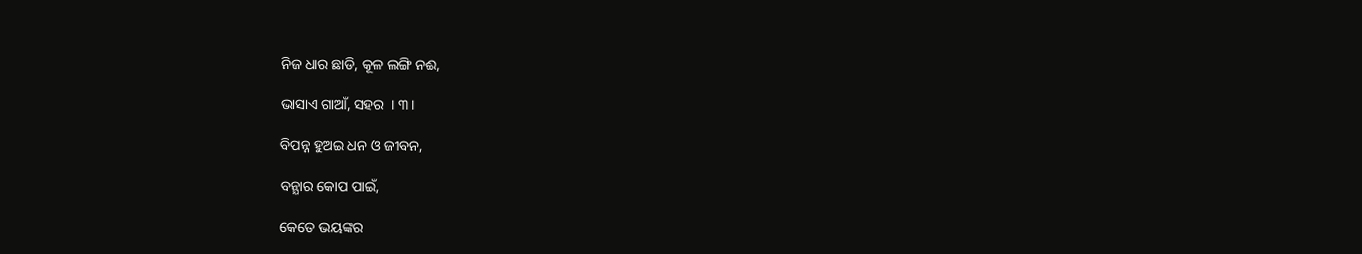ନିଜ ଧାର ଛାଡି, କୂଳ ଲଙ୍ଗି ନଈ,

ଭାସାଏ ଗାଆଁ, ସହର  । ୩।

ବିପନ୍ନ ହୁଅଇ ଧନ ଓ ଜୀବନ,

ବନ୍ଯାର କୋପ ପାଇଁ,

କେତେ ଭୟଙ୍କର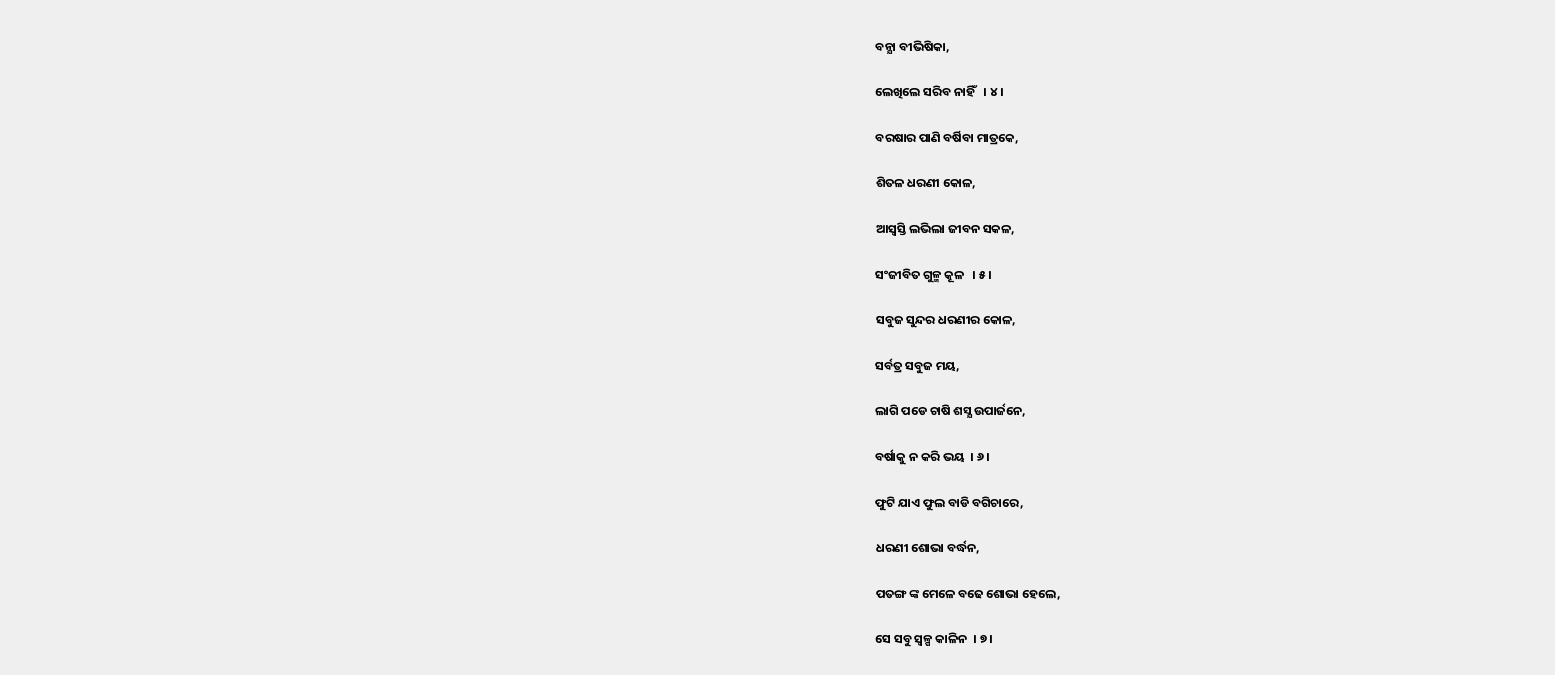ବନ୍ଯା ବୀଭିଷିକା,

ଲେଖିଲେ ସରିବ ନାହିଁ   । ୪।

ବରଷାର ପାଣି ବର୍ଷିବା ମାତ୍ରକେ,

ଶିତଳ ଧରଣୀ କୋଳ,

ଆସ୍ବସ୍ତି ଲଭିଲା ଜୀବନ ସକଳ,

ସଂଜୀବିତ ଗୁଳ୍ମ କୂଳ   । ୫।

ସବୁଜ ସୁନ୍ଦର ଧରଣୀର କୋଳ,

ସର୍ବତ୍ର ସବୁଜ ମୟ,

ଲାଗି ପଡେ ଚାଷି ଶସ୍ଯ ଉପାର୍ଜନେ,

ବର୍ଷାକୁ ନ କରି ଭୟ  । ୬।

ଫୁଟି ଯାଏ ଫୁଲ ବାଡି ବଗିଚାରେ,

ଧରଣୀ ଶୋଭା ବର୍ଦ୍ଧନ,

ପତଙ୍ଗ ଙ୍କ ମେଳେ ବଢେ ଶୋଭା ହେଲେ,

ସେ ସବୁ ସ୍ବଳ୍ପ କାଳିନ  । ୭।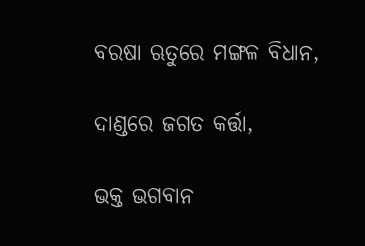ବରଷା ଋତୁରେ ମଙ୍ଗଳ ବିଧାନ,

ଦାଣ୍ଡରେ ଜଗତ କର୍ତ୍ତା,

ଭକ୍ତ ଭଗବାନ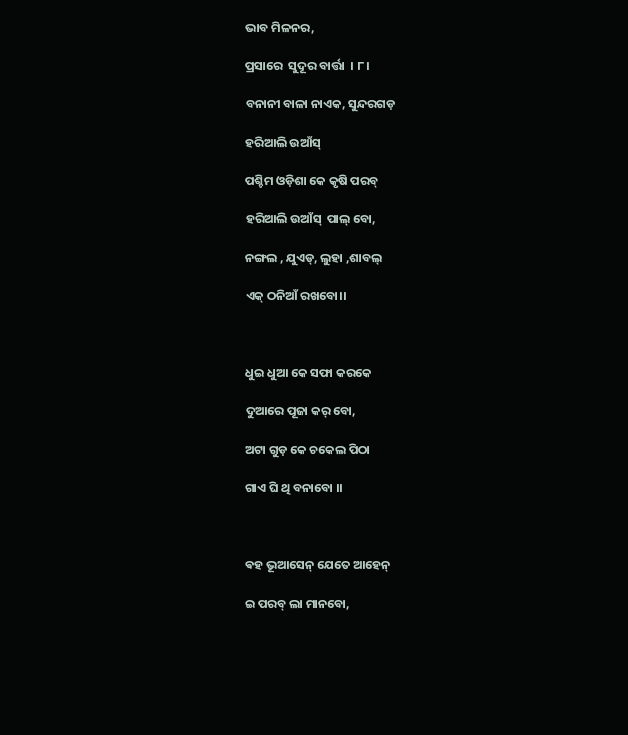ଭାବ ମିଳନର,

ପ୍ରସାରେ  ସୁଦୂର ବାର୍ତ୍ତା  । ୮।

ବନାନୀ ବାଳା ନାଏକ, ସୁନ୍ଦରଗଡ଼

ହରିଆଲି ଉଆଁସ୍

ପଶ୍ଚିମ ଓଡ଼ିଶା କେ କୃଷି ପରବ୍

ହରିଆଲି ଉଆଁସ୍  ପାଲ୍ ବୋ,

ନଙ୍ଗଲ , ଯୁଏଡ୍, ଲୁହା ,ଶାବଲ୍

ଏକ୍ ଠନିଆଁ ରଖବୋ।।



ଧୁଇ ଧୁଆ କେ ସଫା କରକେ

ଦୁଆରେ ପୂଜା କର୍ ବୋ,

ଅଟା ଗୁଡ଼ କେ ଚକେଲ ପିଠା

ଗାଏ ଘି ଥି ବନାବୋ ।।



ଵହ ଭୂଆସେନ୍ ଯେତେ ଆହେନ୍

ଇ ପରବ୍ ଲା ମାନବୋ,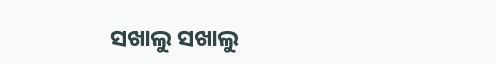ସଖାଲୁ ସଖାଲୁ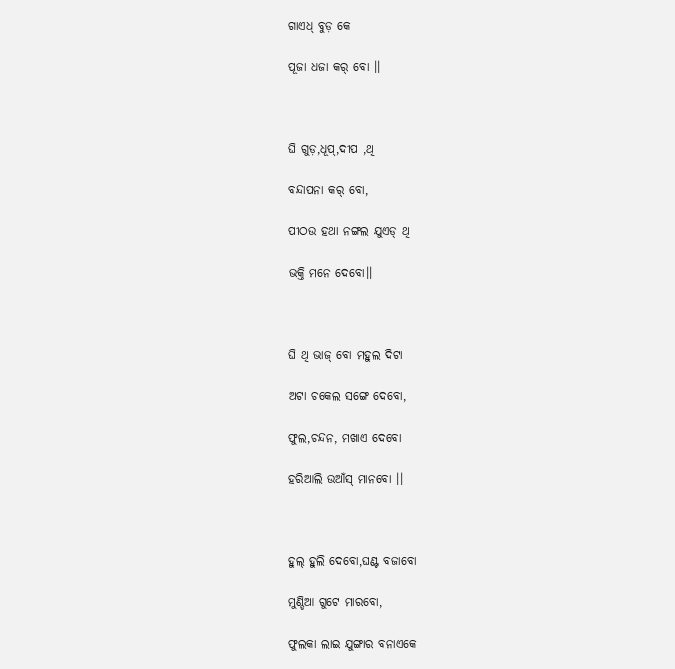ଗାଏଧ୍ ବୁଡ଼ କେ

ପୂଜା ଧଜା କର୍ ବୋ ।।



ଘି ଗୁଡ଼,ଧୂପ୍,ଦୀପ ,ଥି

ବନ୍ଦାପନା କର୍ ବୋ,

ପୀଠଉ ହଥା ନଙ୍ଗଲ ଯୁଏଡ୍ ଥି

ଭକ୍ତି ମନେ ଦେବୋ।।



ଘି ଥି ଭାଜ୍ ବୋ ମହୁଲ ଦିଟା

ଅଟା ଚକେଲ ସଙ୍ଗେ ଦେବୋ,

ଫୁଲ,ଚନ୍ଦନ, ମଖାଏ ଦେବୋ

ହରିଆଲି ଉଆଁସ୍ ମାନବୋ ।।



ହୁଲ୍ ହୁଲି ଦେବୋ,ଘଣ୍ଟ ବଜାବୋ

ମୁଣ୍ଡିଆ ଗୁଟେ ମାରବୋ,

ଫୁଲକା ଲାଇ ଯୁଙ୍ଗାର ବନାଏକେ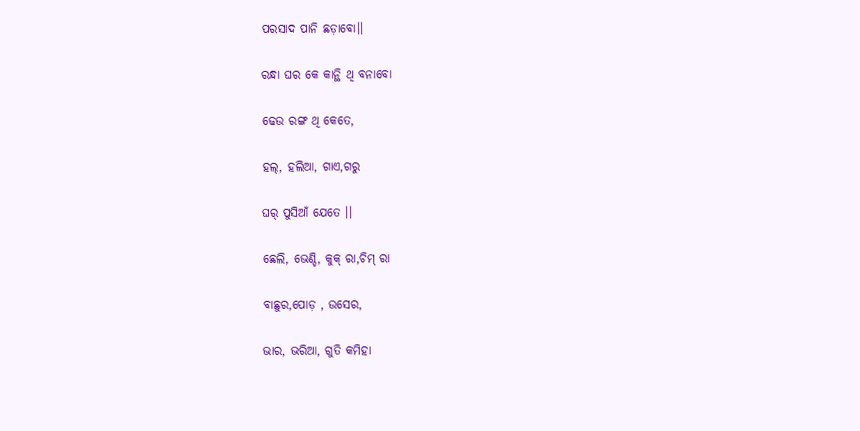ପରସାଦ ପାନି ଛଡ଼ାବୋ।।

ରନ୍ଧା ଘର କେ କାନ୍ଥି ଥି ବନାବୋ

ଢେଉ ରଙ୍ଗ ଥି କେତେ,

ହଲ୍, ହଲିଆ, ଗାଏ,ଗରୁ

ଘର୍ ପୁସିଆଁ ଯେତେ ।।

ଛେଲି, ଭେଣ୍ଡି, କୁକ୍ ରା,ଚିମ୍ ରା

ବାଛୁର,ପୋଡ଼ , ଉସେର,

ଭାର, ଭରିଆ, ଗୁତି କମିହା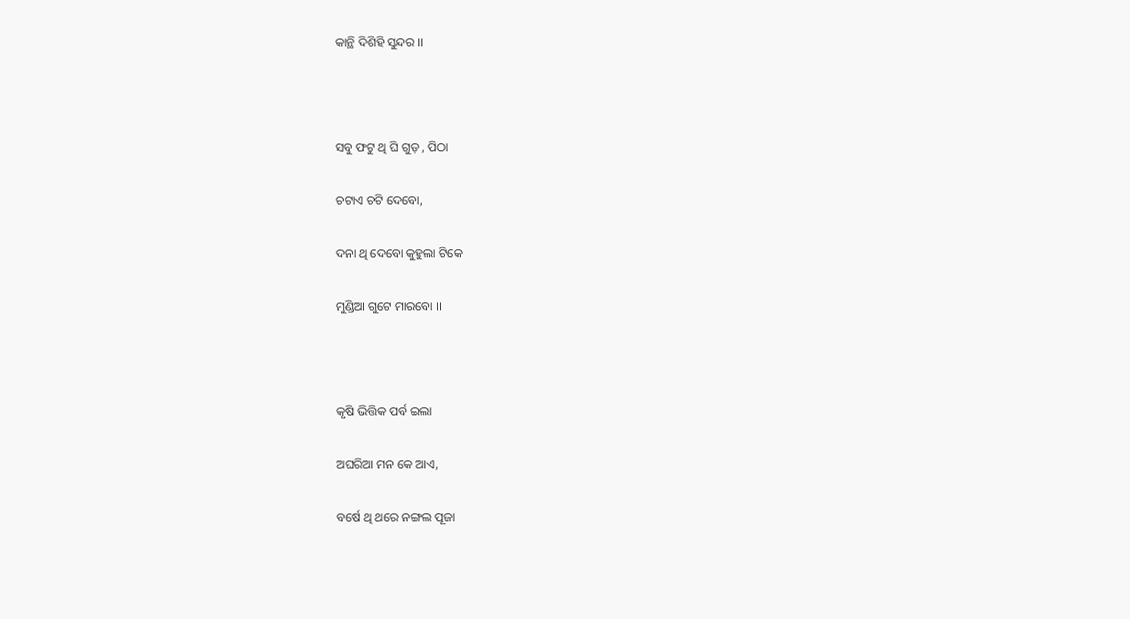କାନ୍ଥି ଦିଶିହି ସୁନ୍ଦର ।।



ସବୁ ଫଟୁ ଥି ଘି ଗୁଡ଼ , ପିଠା

ଚଟାଏ ଚଟି ଦେବୋ,

ଦନା ଥି ଦେବୋ କୁହୁଲା ଟିକେ

ମୁଣ୍ଡିଆ ଗୁଟେ ମାରବୋ ।।



କୃଷି ଭିତ୍ତିକ ପର୍ବ ଇଲା

ଅଘରିଆ ମନ କେ ଆଏ,

ବର୍ଷେ ଥି ଥରେ ନଙ୍ଗଲ ପୂଜା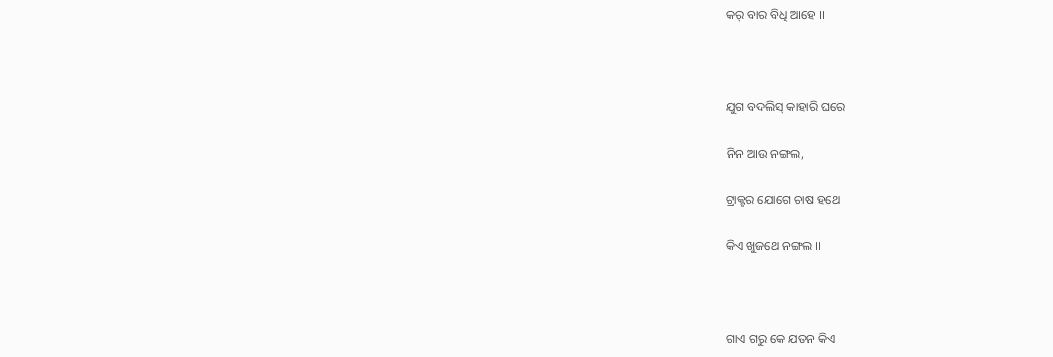କର୍ ବାର ବିଧି ଆହେ ।।



ଯୁଗ ବଦଲିସ୍ କାହାରି ଘରେ

ନିନ ଆଉ ନଙ୍ଗଲ,

ଟ୍ରାକ୍ଟର ଯୋଗେ ଚାଷ ହଥେ

କିଏ ଖୁଜଥେ ନଙ୍ଗଲ ।।



ଗାଏ ଗରୁ କେ ଯତନ କିଏ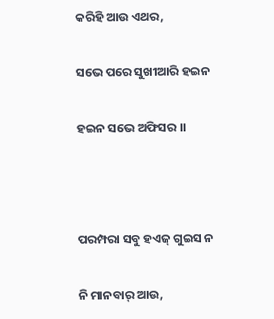କରିହି ଆଉ ଏଥର,

ସଭେ ପରେ ସୁଖୀଆରି ହଇନ

ହଇନ ସଭେ ଅଫିସର ।।



ପରମ୍ପରା ସବୁ ହଏଜ୍ ଗୁଇସ ନ

ନି ମାନବାର୍ ଆଉ,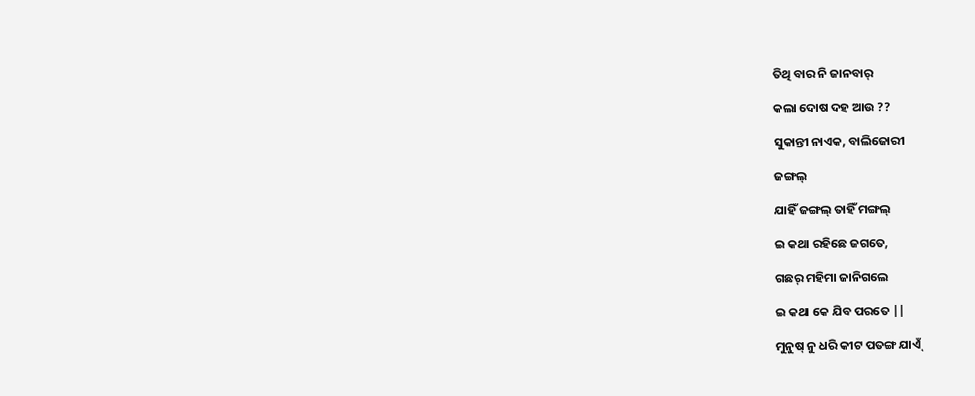ତିଥି ବାର ନି ଜାନବାର୍

କଲା ଦୋଷ ଦହ ଆଉ ??

ସୁକାନ୍ତୀ ନାଏକ, ବାଲିଜୋରୀ

ଜଙ୍ଗଲ୍

ଯାହିଁ ଜଙ୍ଗଲ୍ ତାହିଁ ମଙ୍ଗଲ୍

ଇ କଥା ରହିଛେ ଜଗତେ,

ଗଛର୍ ମହିମା ଜାନିଗଲେ

ଇ କଥା କେ ଯିବ ପରତେ ||

ମୁନୁଷ୍ ନୁ ଧରି କୀଟ ପତଙ୍ଗ ଯାଏ୍ଁ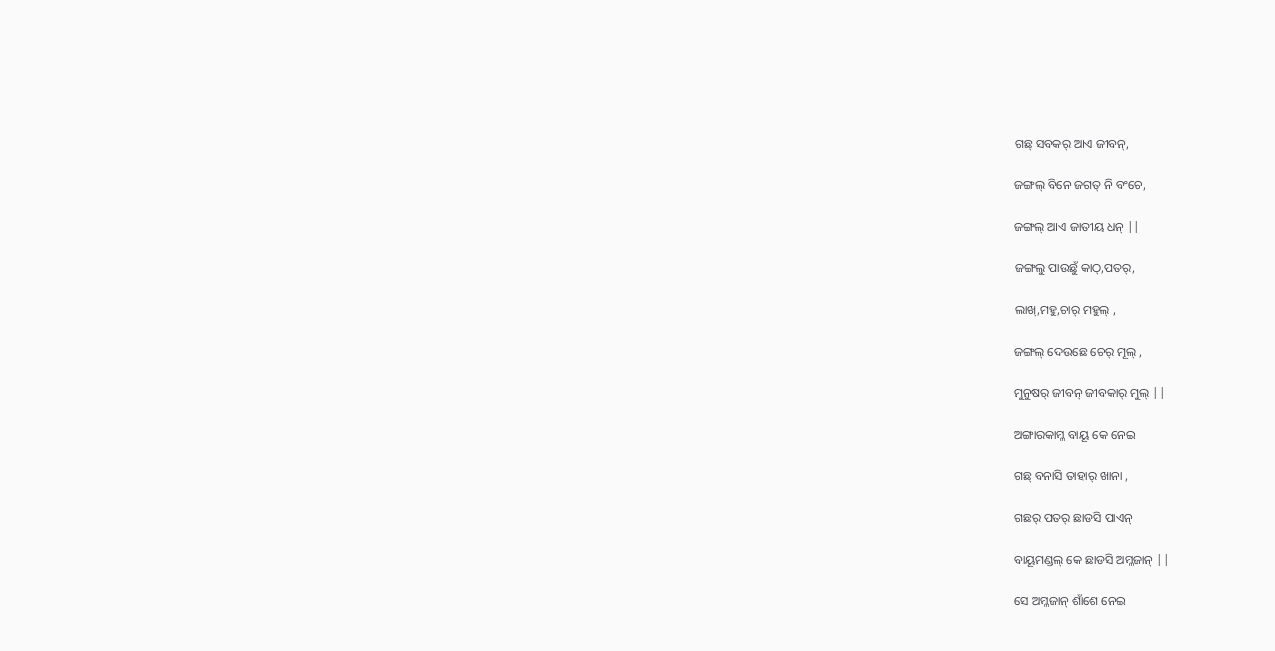ଗଛ୍ ସବକର୍ ଆଏ ଜୀବନ୍,

ଜଙ୍ଗଲ୍ ବିନେ ଜଗତ୍ ନି ବଂଚେ,

ଜଙ୍ଗଲ୍ ଆଏ ଜାତୀୟ ଧନ୍ ||

ଜଙ୍ଗଲୁ ପାଉଛୁଁ କାଠ୍,ପତର୍,

ଲାଖ୍,ମହୁ,ଚାର୍ ମହୁଲ୍ ,

ଜଙ୍ଗଲ୍ ଦେଉଛେ ଚେର୍ ମୂଲ୍ ,

ମୁନୁଷର୍ ଜୀବନ୍ ଜୀବକାର୍ ମୁଲ୍ ||

ଅଙ୍ଗାରକାମ୍ଳ ବାୟୂ କେ ନେଇ

ଗଛ୍ ବନାସି ତାହାର୍ ଖାନା ,

ଗଛର୍ ପତର୍ ଛାଡସି ପାଏନ୍

ବାୟୂମଣ୍ଡଲ୍ କେ ଛାଡସି ଅମ୍ଳଜାନ୍ ||

ସେ ଅମ୍ଳଜାନ୍ ଶାଁଶେ ନେଇ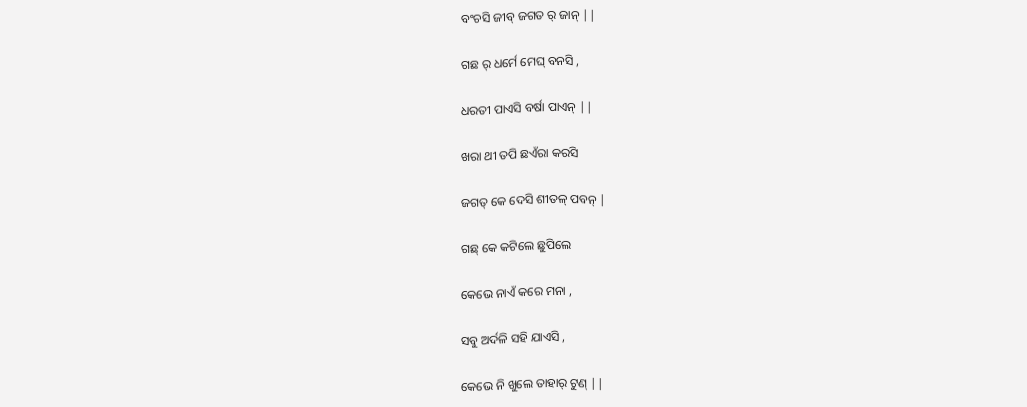ବଂଚସି ଜୀବ୍ ଜଗତ ର୍ ଜାନ୍ ||

ଗଛ ର୍ ଧର୍ମେ ମେଘ୍ ବନସି ,

ଧରତୀ ପାଏସି ବର୍ଷା ପାଏନ୍ ||

ଖରା ଥୀ ତପି ଛଏଁରା କରସି

ଜଗତ୍ କେ ଦେସି ଶୀତଳ୍ ପବନ୍ |

ଗଛ୍ କେ କଟିଲେ ଛୁପିଲେ

କେଭେ ନାଏଁ କରେ ମନା ,

ସବୁ ଅର୍ଦଳି ସହି ଯାଏସି ,

କେଭେ ନି ଖୁଲେ ତାହାର୍ ଟୁଣ୍ ||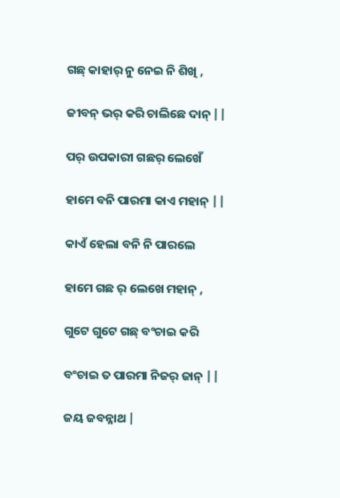ଗଛ୍ କାହାର୍ ନୁ ନେଇ ନି ଶିଖି ,

ଜୀବନ୍ ଭର୍ କରି ଚାଲିଛେ ଦାନ୍ ||

ପର୍ ଉପକାରୀ ଗଛର୍ ଲେଖେଁ

ହାମେ ବନି ପାରମା କାଏ ମହାନ୍ ||

କାଏଁ ହେଲା ବନି ନି ପାରଲେ

ହାମେ ଗଛ ର୍ ଲେଖେ ମହାନ୍ ,

ଗୁଟେ ଗୁଟେ ଗଛ୍ ବଂଚାଇ କରି

ବଂଚାଇ ତ ପାରମା ନିଜର୍ ଜାନ୍ ||

ଜୟ ଜବନ୍ନାଥ |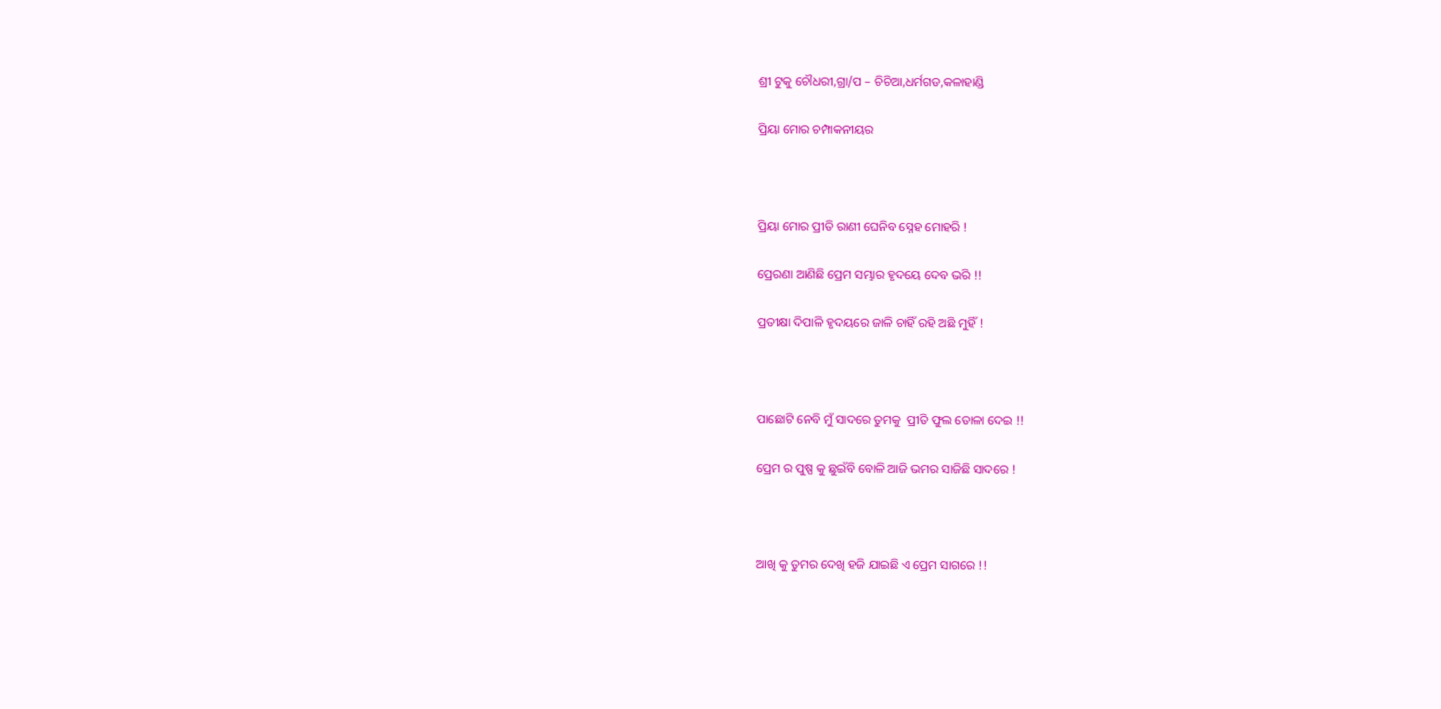ଶ୍ରୀ ଟୁକୁ ଚୌଧରୀ,ଗ୍ରା/ପ – ଚିଚିଆ,ଧର୍ମଗଡ,କଳାହାଣ୍ଡି

ପ୍ରିୟା ମୋର ଚମ୍ପାକନୀୟର



ପ୍ରିୟା ମୋର ପ୍ରୀତି ରାଣୀ ଘେନିବ ସ୍ନେହ ମୋହରି !

ପ୍ରେରଣା ଆଣିଛି ପ୍ରେମ ସମ୍ଭାର ହୃଦୟେ ଦେବ ଭରି !!

ପ୍ରତୀକ୍ଷା ଦିପାଳି ହୃଦୟରେ ଜାଳି ଚାହିଁ ରହି ଅଛି ମୁହିଁ !



ପାଛୋଟି ନେବି ମୁଁ ସାଦରେ ତୁମକୁ  ପ୍ରୀତି ଫୁଲ ତୋଳା ଦେଇ !!

ପ୍ରେମ ର ପୁଷ୍ପ କୁ ଛୁଇଁବି ବୋଳି ଆଜି ଭମର ସାଜିଛି ସାଦରେ !



ଆଖି କୁ ତୁମର ଦେଖି ହଜି ଯାଇଛି ଏ ପ୍ରେମ ସାଗରେ !!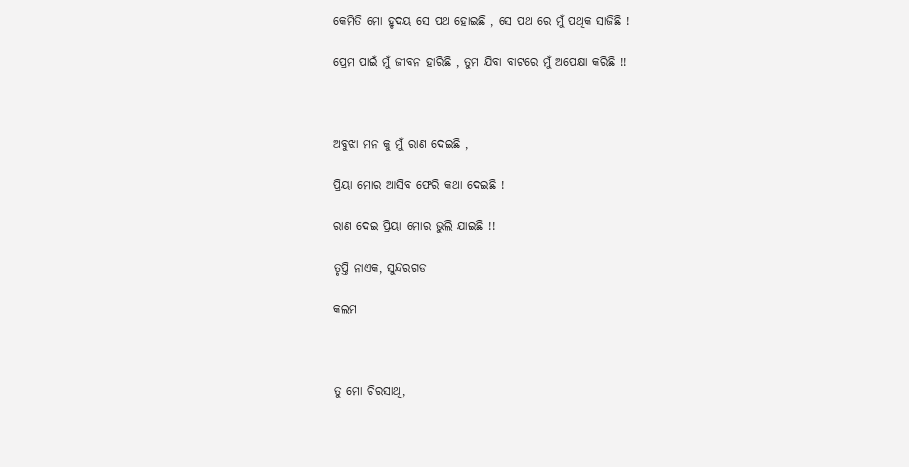କେମିତି ମୋ ହୃଦୟ ସେ ପଥ ହୋଇଛି , ସେ ପଥ ରେ ମୁଁ ପଥିକ ସାଜିଛି !

ପ୍ରେମ ପାଇଁ ମୁଁ ଜୀବନ ହାରିଛି , ତୁମ ଯିବା ବାଟରେ ମୁଁ ଅପେକ୍ଷା କରିଛି !!



ଅବୁଝା ମନ କୁ ମୁଁ ରାଣ ଦେଇଛି ,

ପ୍ରିୟା ମୋର ଆସିବ ଫେରି କଥା ଦେଇଛି !

ରାଣ ଦେଇ ପ୍ରିୟା ମୋର ଭୁଲି ଯାଇଛି !!

ତୃପ୍ତି ନାଏକ, ସୁନ୍ଦରଗଡ

କଲମ



ତୁ ମୋ ଚିରସାଥି,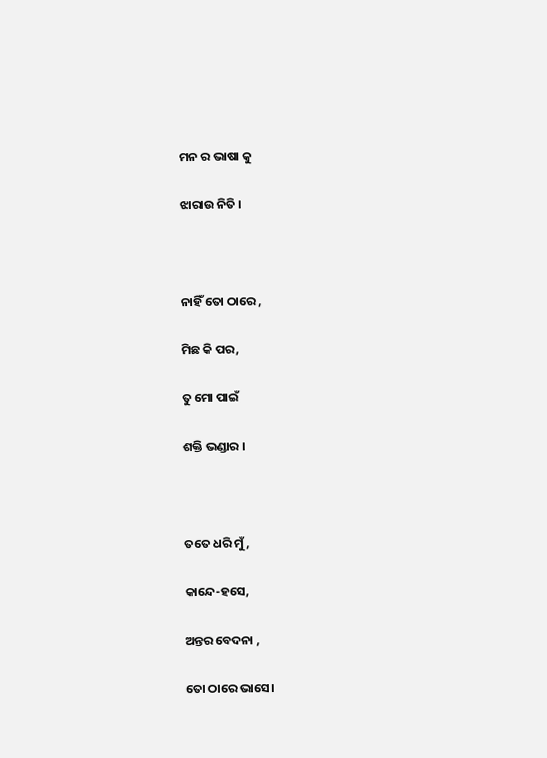ମନ ର ଭାଷା କୁ

ଝାରାଉ ନିତି ।



ନାହିଁ ତୋ ଠାରେ ,

ମିଛ କି ପର,

ତୁ ମୋ ପାଇଁ

ଶକ୍ତି ଭଣ୍ଡାର ।



ତତେ ଧରି ମୁଁ,

କାନ୍ଦେ-ହସେ,

ଅନ୍ତର ବେଦନା ,

ତୋ ଠାରେ ଭାସେ।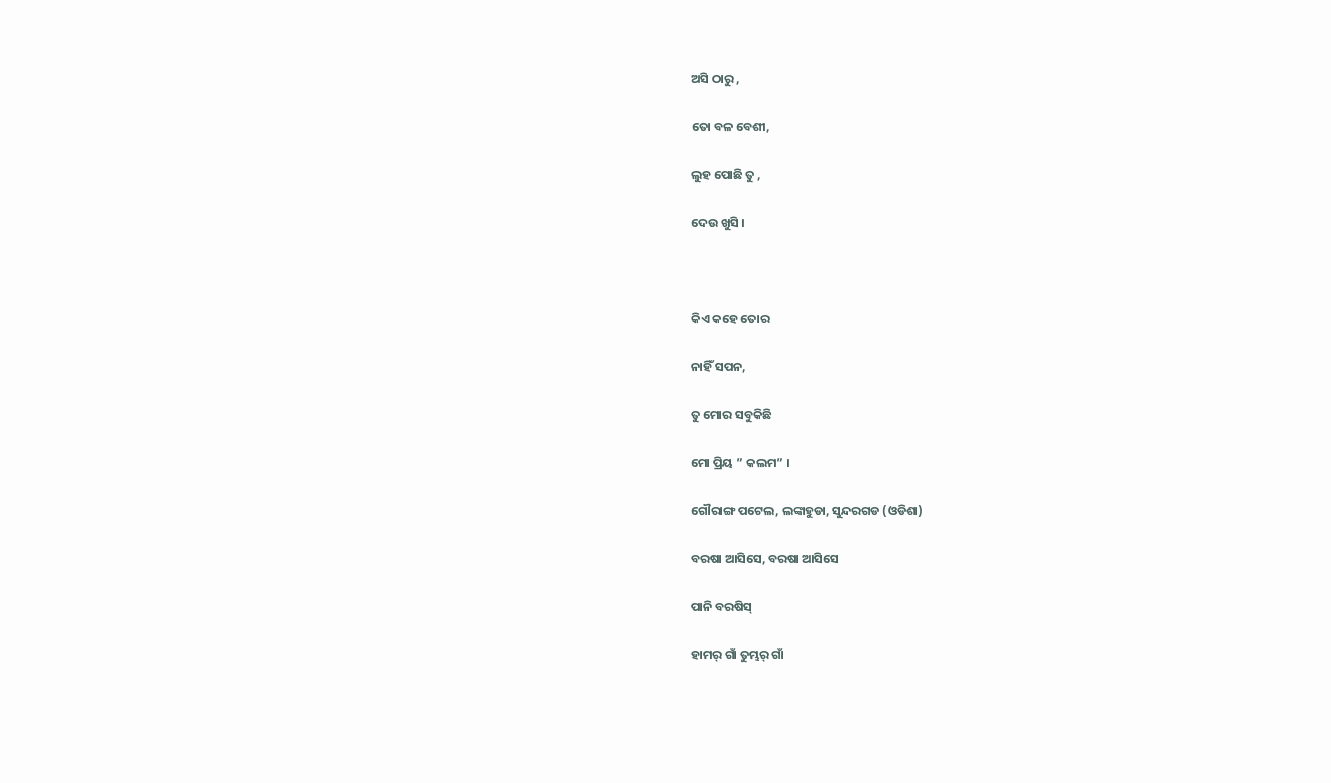ଅସି ଠାରୁ ,

ତୋ ବଳ ବେଶୀ,

ଲୁହ ପୋଛି ତୁ ,

ଦେଉ ଖୁସି ।



କିଏ କହେ ତୋର

ନାହିଁ ସପନ,

ତୁ ମୋର ସବୁକିଛି

ମୋ ପ୍ରିୟ ” କଲମ” ।

ଗୌରାଙ୍ଗ ପଟେଲ, ଲଙ୍କାହୁଡା, ସୁନ୍ଦରଗଡ (ଓଡିଶା)

ବରଷା ଆସିସେ, ବରଷା ଆସିସେ

ପାନି ବରଷିସ୍

ହାମର୍ ଗାଁ ତୁମ୍ଭର୍ ଗାଁ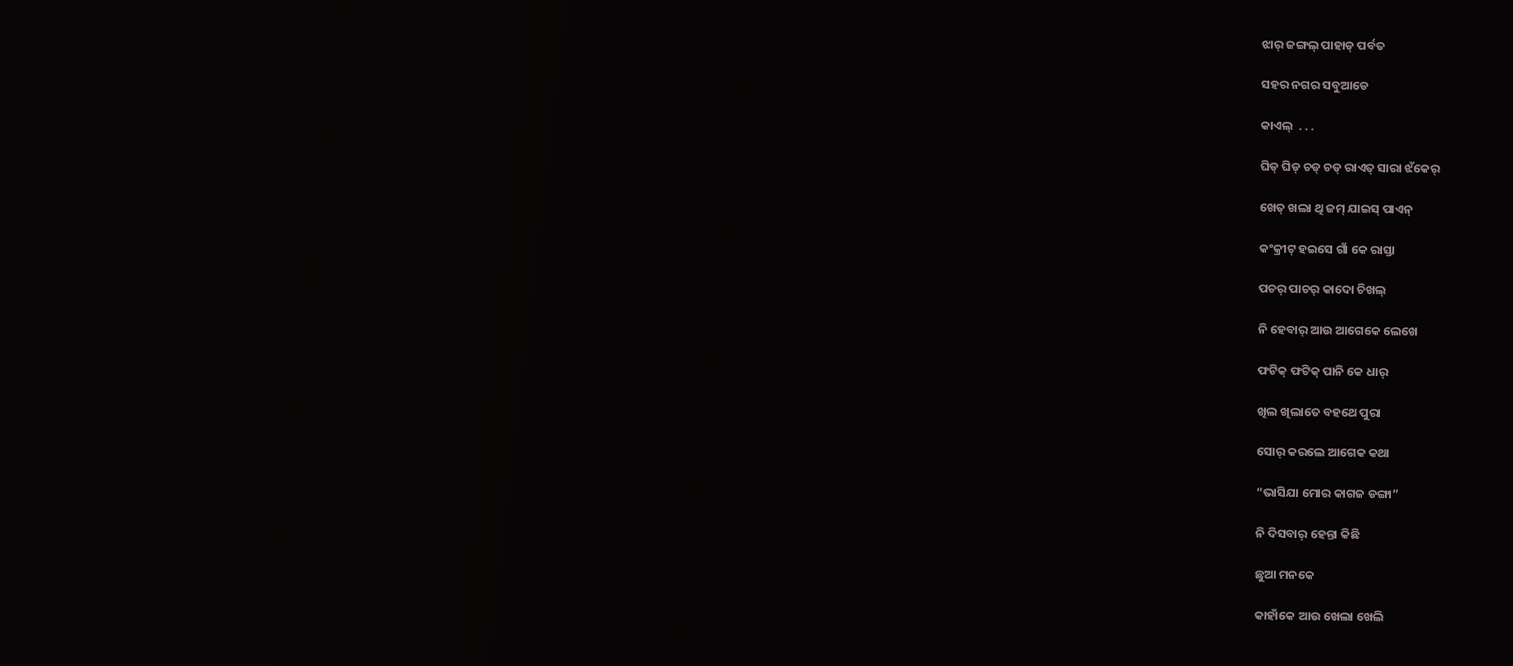ଝାର୍ ଜଙ୍ଗଲ୍ ପାହାଡ୍ ପର୍ବତ

ସହର ନଗର ସବୁଆଡେ

କାଏଲ୍  . . .

ଘିଡ୍ ଘିଡ୍ ଚଡ୍ ଚଡ୍ ରାଏତ୍ ସାରା ଝଁକେର୍

ଖେତ୍ ଖଲା ଥି ଜମ୍ ଯାଇସ୍ ପାଏନ୍

କଂକ୍ରୀଟ୍ ହଇସେ ଗାଁ କେ ରାସ୍ତା

ପଚର୍ ପାଚର୍ କାଦୋ ଚିଖଲ୍

ନି ହେବାର୍ ଆଉ ଆଗେକେ ଲେଖେ

ଫଟିକ୍ ଫଟିକ୍ ପାନି କେ ଧାର୍

ଖିଲ ଖିଲାତେ ବହଥେ ପୁରା

ସୋର୍ କରଲେ ଆଗେକ କଥା

“ଭାସିଯା ମୋର କାଗଜ ଡଙ୍ଗା”

ନି ଦିସବାର୍ ହେନ୍ତା କିଛି

ଛୁଆ ମନକେ

କାହାଁକେ ଆଉ ଖେଲା ଖେଲି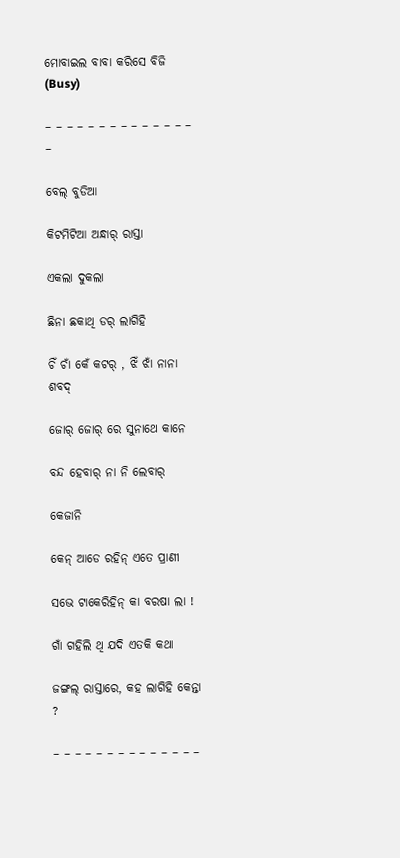ମୋବାଇଲ ବାବା କରିସେ ବିଜି (Busy)

– – – – – – – – – – – – – – –

ବେଲ୍ ବୁଡିଆ

କିଟମିଟିଆ ଅନ୍ଧାର୍ ରାସ୍ତା

ଏକଲା ଦୁକଲା

ଛିନା ଛକାଥି ଡର୍ ଲାଗିହି

ଚିଁ ଚାଁ କେଁ କଟର୍ , ଝିଁ ଝାଁ ନାନା ଶବଦ୍

ଜୋର୍ ଜୋର୍ ରେ ସୁନାଥେ କାନେ

ବନ୍ଦ ହେବାର୍ ନା ନି ଲେବାର୍

କେଜାନି

କେନ୍ ଆଡେ ରହିନ୍ ଏତେ ପ୍ରାଣୀ

ସଭେ ଟାକେରିହିନ୍ କା ବରଷା ଲା !

ଗାଁ ଗହିଲି ଥି ଯଦି ଏତକି କଥା

ଜଙ୍ଗଲ୍ ରାସ୍ତାରେ, କହ ଲାଗିହି କେନ୍ତା ?

– – – – – – – – – – – – – –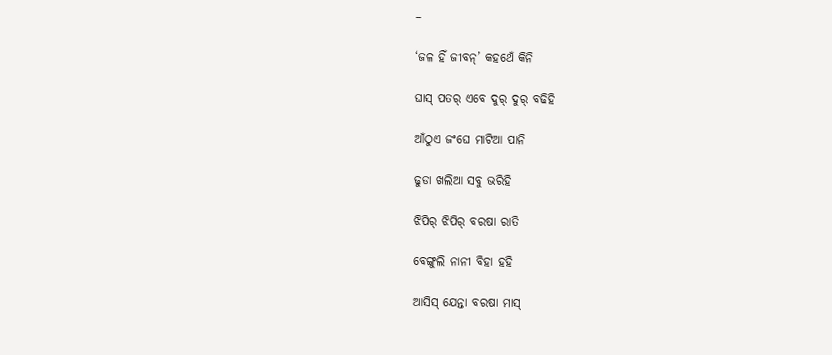–

‘ଜଳ ହିଁ ଜୀବନ୍’ କହଥେଁ କିନି

ଘାସ୍ ପତର୍ ଏବେ ଦୁର୍ ଦୁର୍ ବଢିହି

ଆଁଠୁଏ ଜଂଘେ ମାଟିଆ ପାନି

ଢୁଡା ଖଲିଆ ସବୁ ଭରିହି

ଝିପିର୍ ଝିପିର୍ ବରଷା ରାତି

ବେଙ୍ଗୁଲି ନାନୀ ବିହା ହହି

ଆସିସ୍ ଯେନ୍ତା ବରଷା ମାସ୍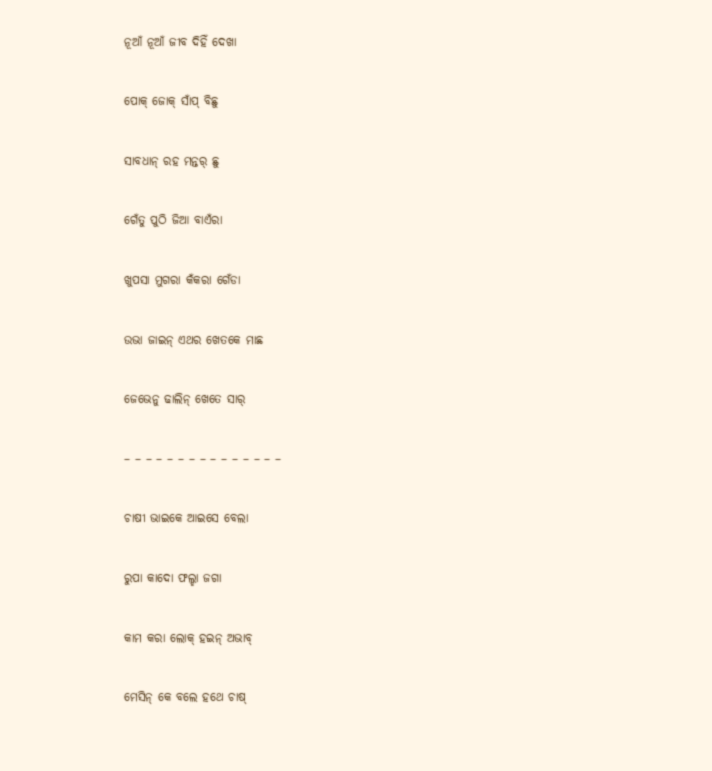ନୂଆଁ ନୂଆଁ ଜୀବ ଦିହିଁ ଦେଖା

ପୋକ୍ ଜୋକ୍ ସାଁପ୍ ବିଛୁ

ସାବଧାନ୍ ରହ ମନ୍ତର୍ ଛୁ

ଗେଁତୁ ପୁଠି ଜିଆ ବାଏଁରା

ଖୁପସା ମୁଗରା କଁକରା ଗେଁଡା

ଉଭା ଜାଇନ୍ ଏଥର ଖେତକେ ମାଛ

ଜେଭେନୁ ଢାଲିନ୍ ଖେତେ ସାର୍

– – – – – – – – – – – – – – –

ଚାଷୀ ଭାଇକେ ଆଇସେ ବେଲା

ରୁପା କାଦୋ ଫଲ୍ହା ଜଗା

କାମ କରା ଲୋକ୍ ହଇନ୍ ଅଭାବ୍

ମେସିନ୍ କେ ବଲେ ହଥେ ଚାଷ୍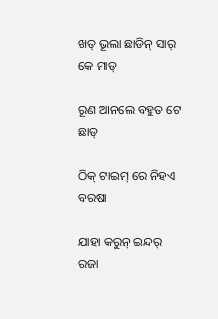ଖତ୍ ଭୂଲା ଛାଡିନ୍ ସାର୍ କେ ମାଡ୍

ରୂଣ ଆନଲେ ବହୁତ ଟେ ଛାଡ୍

ଠିକ୍ ଟାଇମ୍ ରେ ନିହଏ ବରଷା

ଯାହା କରୁନ୍ ଇନ୍ଦର୍ ରଜା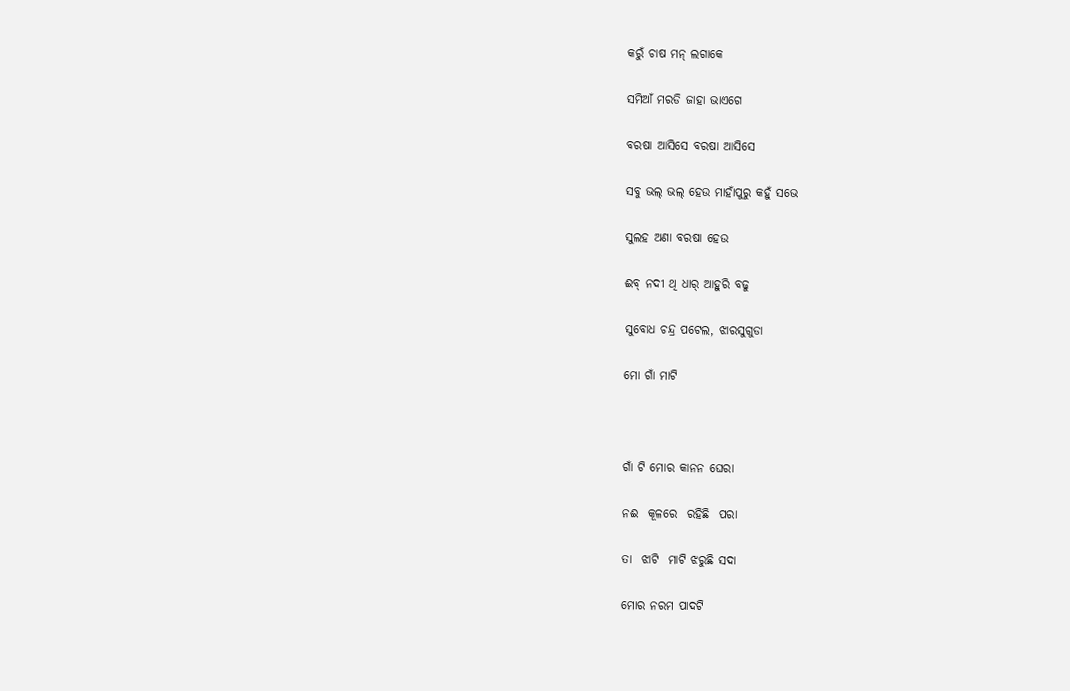କରୁଁ ଚାଷ ମନ୍ ଲଗାକେ

ସମିଆଁ ମରଡି ଜାହା ଭାଏଗେ

ବରଷା ଆସିସେ ବରଷା ଆସିସେ

ସବୁ ଭଲ୍ ଭଲ୍ ହେଉ ମାହାଁପୁରୁ କହୁଁ ସଭେ

ସୁଲହ ଅଣା ବରଷା ହେଉ

ଈବ୍ ନଦୀ ଥି ଧାର୍ ଆହୁରି ବଢୁ

ସୁବୋଧ ଚନ୍ଦ୍ର ପଟେଲ, ଝାରସୁଗୁଡା

ମୋ ଗାଁ ମାଟି



ଗାଁ ଟି ମୋର କାନନ ଘେରା

ନଈ  କୂଳରେ  ରହିଛି  ପରା

ତା  ଝାଟି  ମାଟି ଝରୁଛି ସଦା

ମୋର ନରମ ପାଦଟି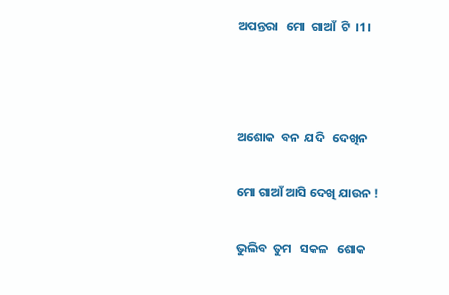ଅପନ୍ତରା   ମୋ  ଗାଆଁ  ଟି  ।1।



ଅଶୋକ  ବନ  ଯଦି   ଦେଖିନ

ମୋ ଗାଆଁ ଆସି ଦେଖି ଯାଉନ !

ଭୁଲିବ  ତୁମ   ସକଳ   ଶୋକ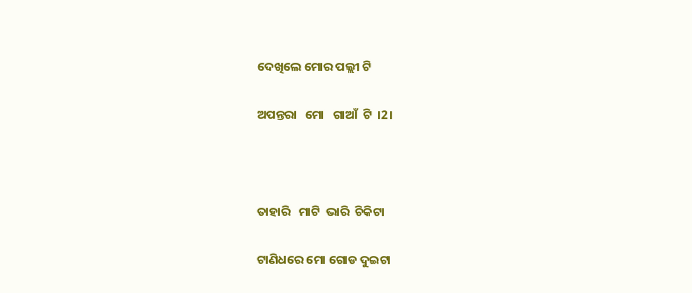ଦେଖିଲେ ମୋର ପଲ୍ଲୀ ଟି

ଅପନ୍ତରା   ମୋ   ଗାଆଁ  ଟି  ।2।



ତାହାରି   ମାଟି  ଭାରି  ଚିକିଟା

ଟାଣିଧରେ ମୋ ଗୋଡ ଦୁଇଟା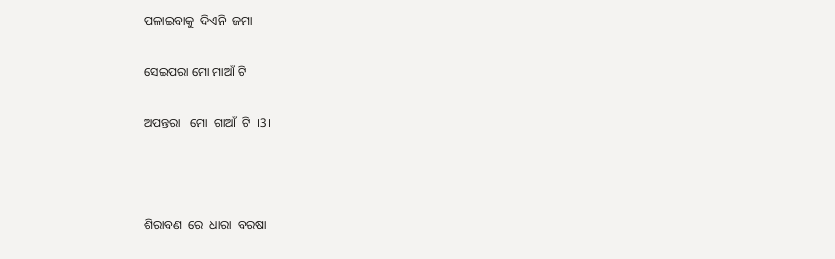ପଳାଇବାକୁ  ଦିଏନି  ଜମା

ସେଇପରା ମୋ ମାଆଁ ଟି

ଅପନ୍ତରା   ମୋ  ଗାଆଁ  ଟି  ।3।



ଶିରାବଣ  ରେ  ଧାରା  ବରଷା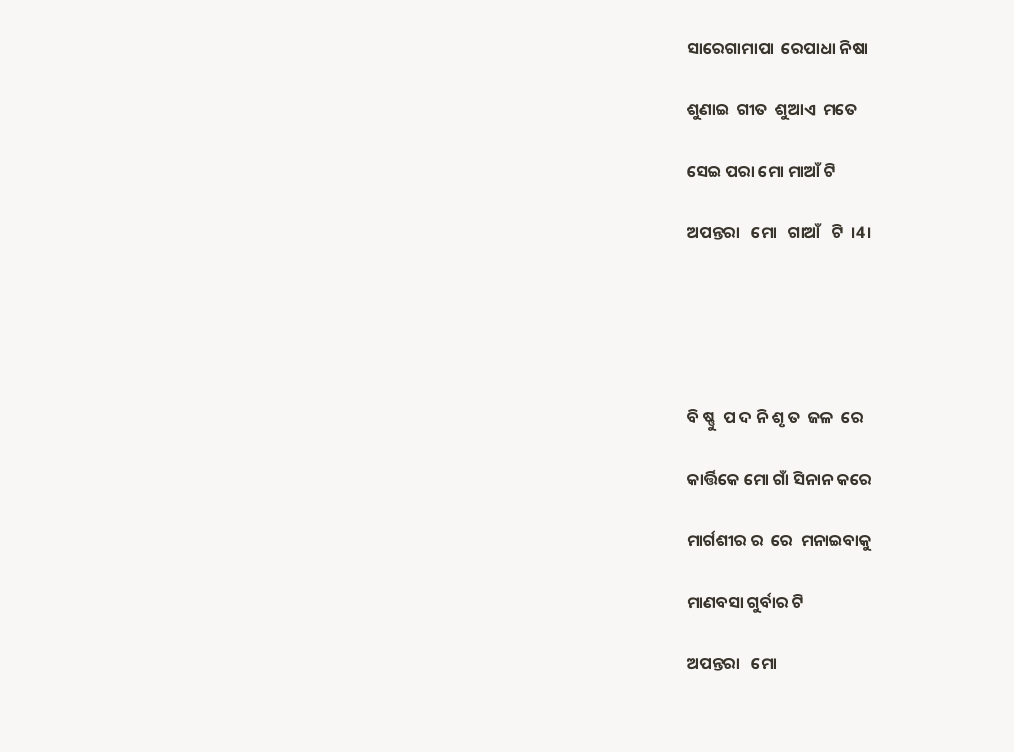ସାରେଗାମାପା  ରେପାଧା ନିଷା

ଶୁଣାଇ  ଗୀତ  ଶୁଆଏ  ମତେ

ସେଇ ପରା ମୋ ମାଆଁ ଟି

ଅପନ୍ତରା   ମୋ   ଗାଆଁ   ଟି  ।4।





ବି ଷ୍ଣୁ  ପ ଦ ନି ଶୃ ତ  ଜଳ  ରେ

କାର୍ତ୍ତିକେ ମୋ ଗାଁ ସିନାନ କରେ

ମାର୍ଗଶୀର ର  ରେ  ମନାଇବାକୁ

ମାଣବସା ଗୁର୍ବାର ଟି

ଅପନ୍ତରା   ମୋ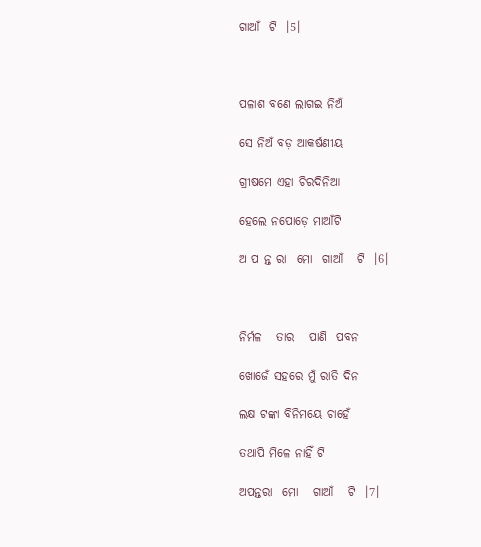ଗାଆଁ  ଟି  ।5।



ପଳାଶ ବଣେ ଲାଗଇ ନିଅଁ

ସେ ନିଅଁ ବଡ଼ ଆକର୍ଷଣୀୟ

ଗ୍ରୀଷମେ ଏହା ଚିରଦିନିଆ

ହେଲେ ନପୋଡ଼େ ମାଆଁଟି

ଅ ପ ନ୍ତ ରା  ମୋ  ଗାଆଁ   ଟି  ।6।



ନିର୍ମଳ   ତାର   ପାଣି  ପବନ

ଖୋଜେଁ ସହରେ ମୁଁ ରାତି ଦିନ

ଲକ୍ଷ ଟଙ୍କା ବିନିମୟେ ଚାହେଁ

ତଥାପି ମିଳେ ନାହିଁ ଟି

ଅପନ୍ତରା  ମୋ   ଗାଆଁ   ଟି  ।7।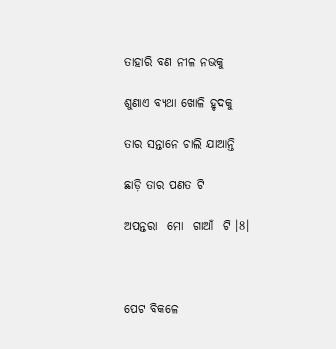ତାହାରି ବଣ ନୀଳ ନଭକୁ

ଶୁଣାଏ ବ୍ୟଥା ଖୋଳି ହୃଦକୁ

ତାର ସନ୍ତାନେ ଚାଲି ଯାଆନ୍ତି

ଛାଡ଼ି ତାର ପଣତ ଟି

ଅପନ୍ତରା  ମୋ  ଗାଆଁ  ଟି ।8।



ପେଟ ବିକଳେ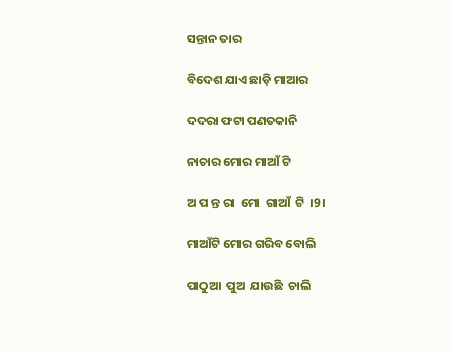ସନ୍ତାନ ତାର

ବିଦେଶ ଯାଏ ଛାଡ଼ି ମାଆର

ଦଦରା ଫଟା ପଣତକାନି

ନାଚାର ମୋର ମାଆଁ ଟି

ଅ ପ ନ୍ତ ରା  ମୋ  ଗାଆଁ  ଟି  ।9।

ମାଆଁଟି ମୋର ଗରିବ ବୋଲି

ପାଠୁଆ  ପୁଅ  ଯାଉଛି  ଚାଲି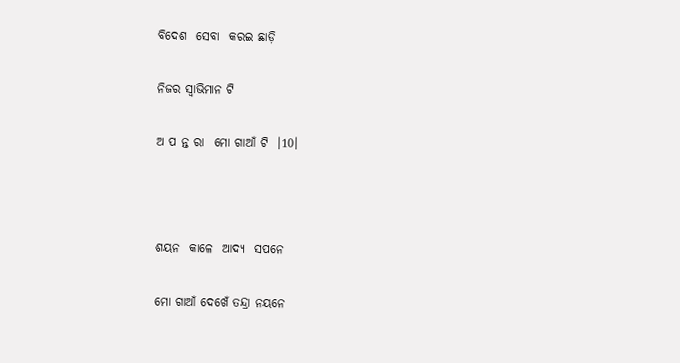ବିଦେଶ  ସେବା  କରଇ ଛାଡ଼ି

ନିଜର ସ୍ବାଭିମାନ ଟି

ଅ ପ ନ୍ତ ରା  ମୋ ଗାଆଁ ଟି  ।10।



ଶୟନ  କାଳେ  ଆଦ୍ୟ  ସପନେ

ମୋ ଗାଆଁ ଦେଖେଁ ତନ୍ଦ୍ରା ନୟନେ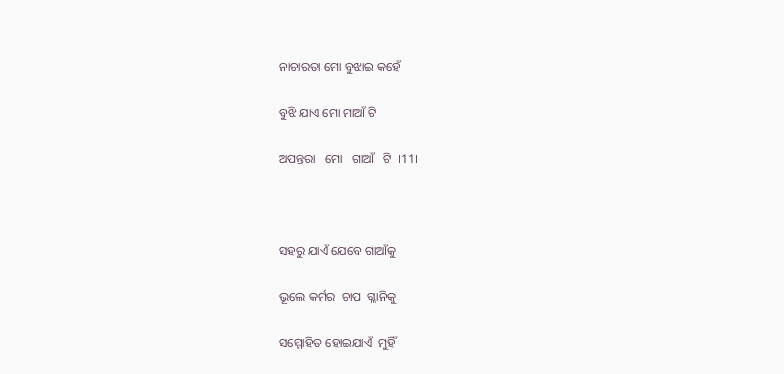ନାଚାରତା ମୋ ବୁଝାଇ କହେଁ

ବୁଝି ଯାଏ ମୋ ମାଆଁ ଟି

ଅପନ୍ତରା   ମୋ   ଗାଆଁ   ଟି  ।11।



ସହରୁ ଯାଏଁ ଯେବେ ଗାଆଁକୁ

ଭୂଲେ କର୍ମର  ଚାପ  ଗ୍ଳାନିକୁ

ସମ୍ମୋହିତ ହୋଇଯାଏଁ  ମୁହିଁ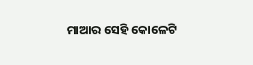ମାଆର ସେହି କୋଳେଟି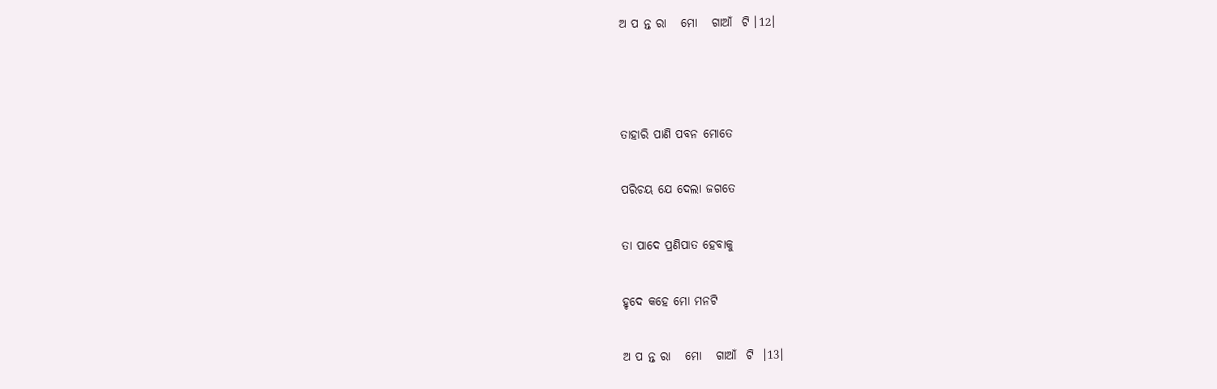ଅ ପ ନ୍ତ ରା   ମୋ   ଗାଆଁ  ଟି ।12।



ତାହାରି ପାଣି ପବନ ମୋତେ

ପରିଚୟ ଯେ ଦେଲା ଜଗତେ

ତା ପାଦେ ପ୍ରଣିପାତ ହେବାକୁ

ହୃଦେ କହେ ମୋ ମନଟି

ଅ ପ ନ୍ତ ରା   ମୋ   ଗାଆଁ  ଟି  ।13।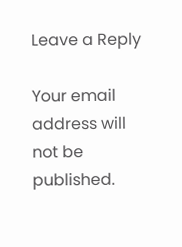Leave a Reply

Your email address will not be published.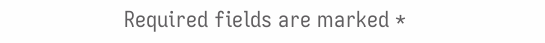Required fields are marked *